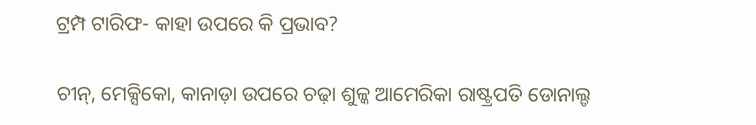ଟ୍ରମ୍ପ ଟାରିଫ- କାହା ଉପରେ କି ପ୍ରଭାବ?

ଚୀନ୍, ମେକ୍ସିକୋ, କାନାଡ଼ା ଉପରେ ଚଢ଼ା ଶୁଳ୍କ ଆମେରିକା ରାଷ୍ଟ୍ରପତି ଡୋନାଲ୍ଡ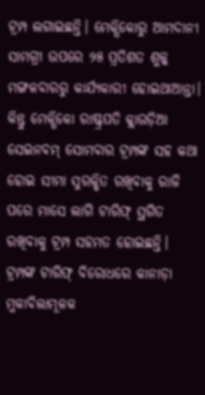ଟ୍ରମ୍ପ ଲଗାଇଛନ୍ତି। ମେକ୍ସିକୋରୁ ଆମଦାନୀ ସାମଗ୍ରୀ ଉପରେ ୨୫ ପ୍ରତିଶତ ଶୁଳ୍କ ମଙ୍ଗଳବାରରୁ କାର୍ଯ୍ୟକାରୀ ହୋଇଥାଆନ୍ତା। କିନ୍ତୁ ମେକ୍ସିକୋ ରାଷ୍ଟ୍ରପତି କ୍ଲାଉଡ଼ିଆ ସେଇନବମ୍ ସୋମବାର ଟ୍ରମ୍ପଙ୍କ ସହ କଥା ହୋଇ ସୀମା ସୁରକ୍ଷିତ ରଖିବାକୁ ରାଜି ପରେ ମାସେ ଲାଗି ଟାରିଫ୍ ସ୍ଥଗିତ ରଖିବାକୁ ଟ୍ରମ୍ପ ସହମତ ହୋଇଛନ୍ତି। ଟ୍ରମ୍ପଙ୍କ ଟାରିଫ୍ ବିରୋଧରେ କାନାଡ଼ା ମୁକାବିଲାମୂଳକ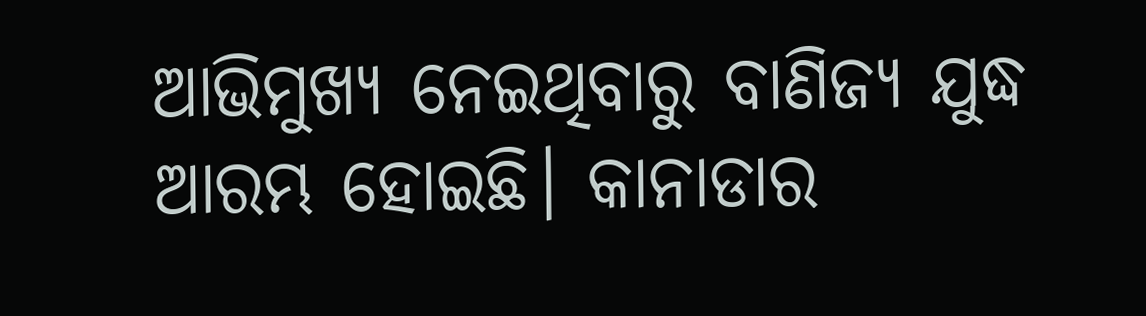ଆଭିମୁଖ୍ୟ ନେଇଥିବାରୁ ବାଣିଜ୍ୟ ଯୁଦ୍ଧ ଆରମ୍ଭ ହୋଇଛି। କାନାଡାର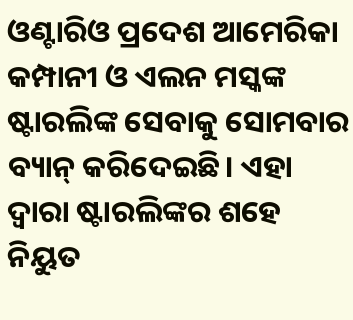ଓଣ୍ଟାରିଓ ପ୍ରଦେଶ ଆମେରିକା କମ୍ପାନୀ ଓ ଏଲନ ମସ୍କଙ୍କ ଷ୍ଟାରଲିଙ୍କ ସେବାକୁ ସୋମବାର ବ୍ୟାନ୍ କରିଦେଇଛି। ଏହା ଦ୍ୱାରା ଷ୍ଟାରଲିଙ୍କର ଶହେ ନିୟୁତ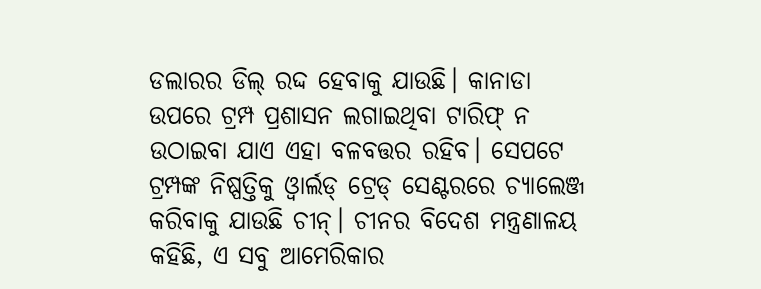ଡଲାରର ଡିଲ୍ ରଦ୍ଦ ହେବାକୁ ଯାଉଛି। କାନାଡା ଉପରେ ଟ୍ରମ୍ପ ପ୍ରଶାସନ ଲଗାଇଥିବା ଟାରିଫ୍ ନ ଉଠାଇବା ଯାଏ ଏହା ବଳବତ୍ତର ରହିବ। ସେପଟେ ଟ୍ରମ୍ପଙ୍କ ନିଷ୍ପତ୍ତିକୁ ଓ୍ୱାର୍ଲଡ୍ ଟ୍ରେଡ୍ ସେଣ୍ଟରରେ ଚ୍ୟାଲେଞ୍ଜ କରିବାକୁ ଯାଉଛି ଚୀନ୍। ଚୀନର ବିଦେଶ ମନ୍ତ୍ରଣାଳୟ କହିଛି, ଏ ସବୁ ଆମେରିକାର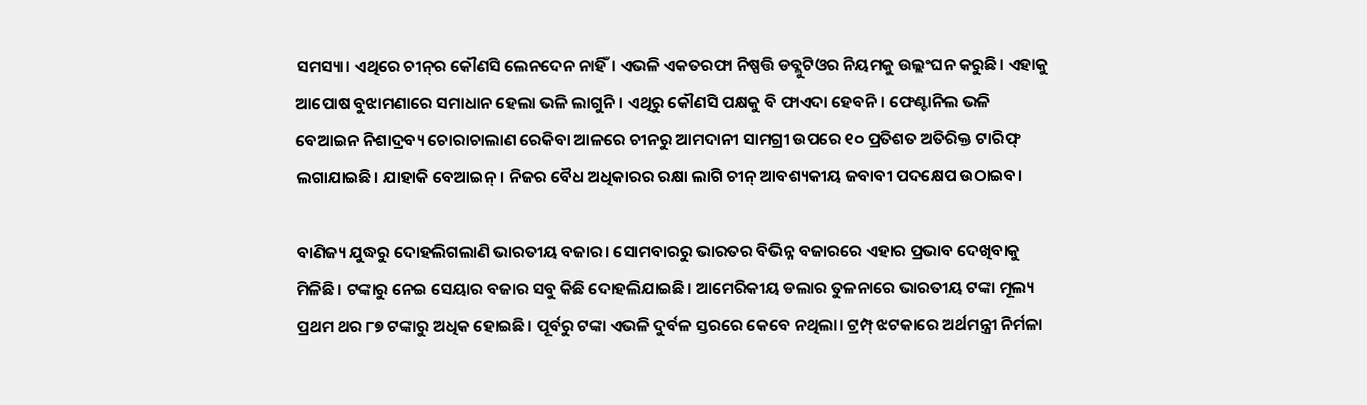ସମସ୍ୟା। ଏଥିରେ ଚୀନ୍‌ର କୌଣସି ଲେନଦେନ ନାହିଁ। ଏଭଳି ଏକତରଫା ନିଷ୍ପତ୍ତି ଡବ୍ଲୁଟିଓର ନିୟମକୁ ଉଲ୍ଲଂଘନ କରୁଛି। ଏହାକୁ ଆପୋଷ ବୁଝାମଣାରେ ସମାଧାନ ହେଲା ଭଳି ଲାଗୁନି। ଏଥିରୁ କୌଣସି ପକ୍ଷକୁ ବି ଫାଏଦା ହେବନି। ଫେଣ୍ଟାନିଲ ଭଳି ବେଆଇନ ନିଶାଦ୍ରବ୍ୟ ଚୋରାଚାଲାଣ ରେକିବା ଆଳରେ ଚୀନରୁ ଆମଦାନୀ ସାମଗ୍ରୀ ଉପରେ ୧୦ ପ୍ରତିଶତ ଅତିରିକ୍ତ ଟାରିଫ୍ ଲଗାଯାଇଛି। ଯାହାକି ବେଆଇନ୍। ନିଜର ବୈଧ ଅଧିକାରର ରକ୍ଷା ଲାଗି ଚୀନ୍‌ ଆବଶ୍ୟକୀୟ ଜବାବୀ ପଦକ୍ଷେପ ଉଠାଇବ।

ବାଣିଜ୍ୟ ଯୁଦ୍ଧରୁ ଦୋହଲିଗଲାଣି ଭାରତୀୟ ବଜାର। ସୋମବାରରୁ ଭାରତର ବିଭିନ୍ନ ବଜାରରେ ଏହାର ପ୍ରଭାବ ଦେଖିବାକୁ ମିଳିଛି। ଟଙ୍କାରୁ ନେଇ ସେୟାର ବଜାର ସବୁ କିଛି ଦୋହଲିଯାଇଛି। ଆମେରିକୀୟ ଡଲାର ତୁଳନାରେ ଭାରତୀୟ ଟଙ୍କା ମୂଲ୍ୟ ପ୍ରଥମ ଥର ୮୭ ଟଙ୍କାରୁ ଅଧିକ ହୋଇଛି। ପୂର୍ବରୁ ଟଙ୍କା ଏଭଳି ଦୁର୍ବଳ ସ୍ତରରେ କେବେ ନଥିଲା। ଟ୍ରମ୍ପ୍ ଝଟକାରେ ଅର୍ଥମନ୍ତ୍ରୀ ନିର୍ମଳା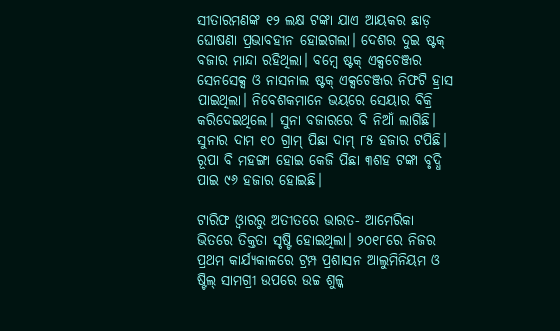ସୀତାରମଣଙ୍କ ୧୨ ଲକ୍ଷ ଟଙ୍କା ଯାଏ ଆୟକର ଛାଡ଼ ଘୋଷଣା ପ୍ରଭାବହୀନ ହୋଇଗଲା। ଦେଶର ଦୁଇ ଷ୍ଟକ୍ ବଜାର ମାନ୍ଦା ରହିଥିଲା। ବମ୍ୱେ ଷ୍ଟକ୍ ଏକ୍ସଚେଞ୍ଜର ସେନସେକ୍ସ ଓ ନାସନାଲ ଷ୍ଟକ୍ ଏକ୍ସଚେଞ୍ଜର ନିଫଟି ହ୍ରାସ ପାଇଥିଲା। ନିବେଶକମାନେ ଭୟରେ ସେୟାର ବିକ୍ରି କରିଦେଇଥିଲେ। ସୁନା ବଜାରରେ ବି ନିଆଁ ଲାଗିଛି। ସୁନାର ଦାମ ୧୦ ଗ୍ରାମ୍ ପିଛା ଦାମ୍ ୮୫ ହଜାର ଟପିଛି। ରୂପା ବି ମହଙ୍ଗା ହୋଇ କେଜି ପିଛା ୩ଶହ ଟଙ୍କା ବୃଦ୍ଧି ପାଇ ୯୬ ହଜାର ହୋଇଛି।

ଟାରିଫ ଓ୍ୱାରରୁ ଅତୀତରେ ଭାରତ- ଆମେରିକା ଭିତରେ ତିକ୍ତତା ସୃଷ୍ଟି ହୋଇଥିଲା। ୨୦୧୮ରେ ନିଜର ପ୍ରଥମ କାର୍ଯ୍ୟକାଳରେ ଟ୍ରମ୍ପ ପ୍ରଶାସନ ଆଲୁମିନିୟମ ଓ ଷ୍ଟିଲ୍ ସାମଗ୍ରୀ ଉପରେ ଉଚ୍ଚ ଶୁଳ୍କ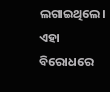ଲଗାଇଥିଲେ। ଏହା ବିରୋଧରେ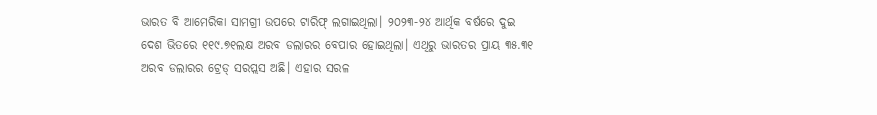ଭାରତ ବି ଆମେରିକା ସାମଗ୍ରୀ ଉପରେ ଟାରିଫ୍ ଲଗାଇଥିଲା। ୨୦୨୩-୨୪ ଆର୍ଥିକ ବର୍ଷରେ ଦୁଇ ଦେଶ ଭିତରେ ୧୧୯.୭୧ଲକ୍ଷ ଅରବ ଡଲାରର ବେପାର ହୋଇଥିଲା। ଏଥିରୁ ଭାରତର ପ୍ରାୟ ୩୫.୩୧ ଅରବ ଡଲାରର ଟ୍ରେଡ୍ ସରପ୍ଲସ ଅଛି। ଏହାର ସରଳ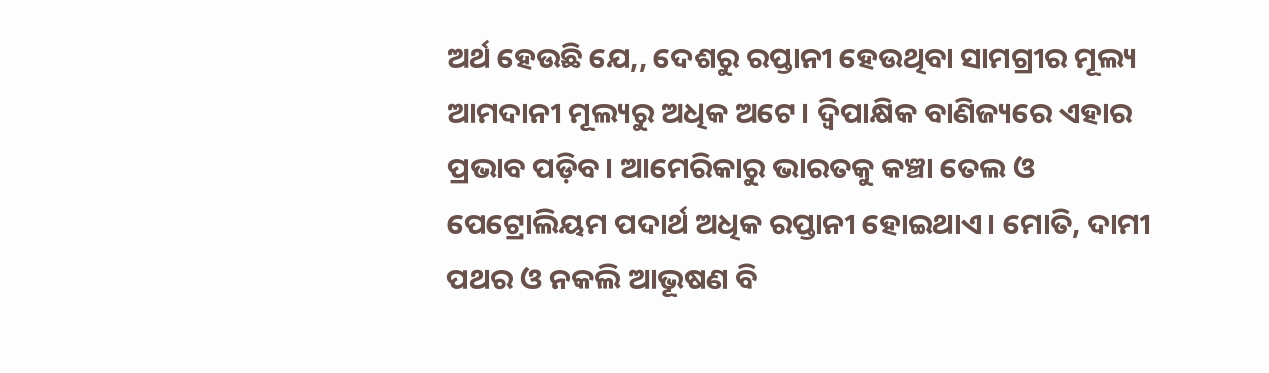ଅର୍ଥ ହେଉଛି ଯେ,, ଦେଶରୁ ରପ୍ତାନୀ ହେଉଥିବା ସାମଗ୍ରୀର ମୂଲ୍ୟ ଆମଦାନୀ ମୂଲ୍ୟରୁ ଅଧିକ ଅଟେ। ଦ୍ୱିପାକ୍ଷିକ ବାଣିଜ୍ୟରେ ଏହାର ପ୍ରଭାବ ପଡ଼ିବ। ଆମେରିକାରୁ ଭାରତକୁ କଞ୍ଚା ତେଲ ଓ ପେଟ୍ରୋଲିୟମ ପଦାର୍ଥ ଅଧିକ ରପ୍ତାନୀ ହୋଇଥାଏ। ମୋତି, ଦାମୀ ପଥର ଓ ନକଲି ଆଭୂଷଣ ବି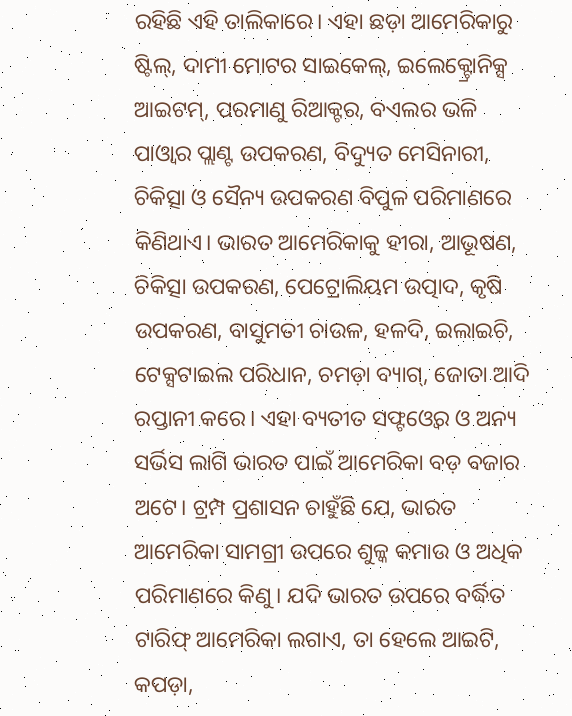ରହିଛି ଏହି ତାଲିକାରେ। ଏହା ଛଡ଼ା ଆମେରିକାରୁ ଷ୍ଟିଲ୍, ଦାମୀ ମୋଟର ସାଇକେଲ୍, ଇଲେକ୍ଟ୍ରୋନିକ୍ସ ଆଇଟମ୍, ପରମାଣୁ ରିଆକ୍ଟର, ବଏଲର ଭଳି ପାଓ୍ୱାର ପ୍ଲାଣ୍ଟ ଉପକରଣ, ବିଦ୍ୟୁତ ମେସିନାରୀ, ଚିକିତ୍ସା ଓ ସୈନ୍ୟ ଉପକରଣ ବିପୁଳ ପରିମାଣରେ କିଣିଥାଏ। ଭାରତ ଆମେରିକାକୁ ହୀରା, ଆଭୂଷଣ, ଚିକିତ୍ସା ଉପକରଣ, ପେଟ୍ରୋଲିୟମ ଉତ୍ପାଦ, କୃଷି ଉପକରଣ, ବାସୁମତୀ ଚାଉଳ, ହଳଦି, ଇଲାଇଚି, ଟେକ୍ସଟାଇଲ ପରିଧାନ, ଚମଡ଼ା ବ୍ୟାଗ୍, ଜୋତା ଆଦି ରପ୍ତାନୀ କରେ। ଏହା ବ୍ୟତୀତ ସଫ୍ଟଓ୍ୱେର ଓ ଅନ୍ୟ ସର୍ଭିସ ଲାଗି ଭାରତ ପାଇଁ ଆମେରିକା ବଡ଼ ବଜାର ଅଟେ। ଟ୍ରମ୍ପ ପ୍ରଶାସନ ଚାହୁଁଛି ଯେ, ଭାରତ ଆମେରିକା ସାମଗ୍ରୀ ଉପରେ ଶୁଳ୍କ କମାଉ ଓ ଅଧିକ ପରିମାଣରେ କିଣୁ। ଯଦି ଭାରତ ଉପରେ ବର୍ଦ୍ଧିତ ଟାରିଫ୍ ଆମେରିକା ଲଗାଏ, ତା ହେଲେ ଆଇଟି, କପଡ଼ା,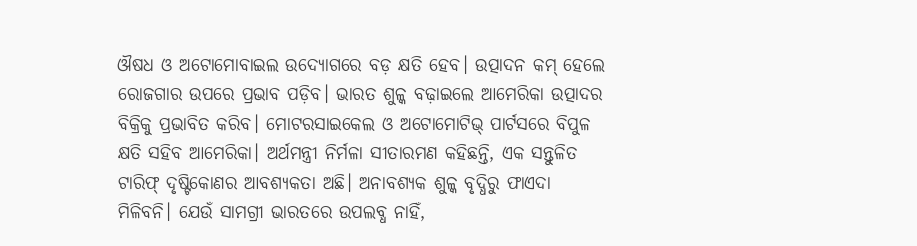ଔଷଧ ଓ ଅଟୋମୋବାଇଲ ଉଦ୍ୟୋଗରେ ବଡ଼ କ୍ଷତି ହେବ। ଉତ୍ପାଦନ କମ୍ ହେଲେ ରୋଜଗାର ଉପରେ ପ୍ରଭାବ ପଡ଼ିବ। ଭାରତ ଶୁଳ୍କ ବଢ଼ାଇଲେ ଆମେରିକା ଉତ୍ପାଦର ବିକ୍ରିକୁ ପ୍ରଭାବିତ କରିବ। ମୋଟରସାଇକେଲ ଓ ଅଟୋମୋଟିଭ୍ ପାର୍ଟସରେ ବିପୁଳ କ୍ଷତି ସହିବ ଆମେରିକା। ଅର୍ଥମନ୍ତ୍ରୀ ନିର୍ମଳା ସୀତାରମଣ କହିଛନ୍ତି, ଏକ ସନ୍ତୁଳିତ ଟାରିଫ୍ ଦୃଷ୍ଟିକୋଣର ଆବଶ୍ୟକତା ଅଛି। ଅନାବଶ୍ୟକ ଶୁଳ୍କ ବୃଦ୍ଧିରୁ ଫାଏଦା ମିଳିବନି। ଯେଉଁ ସାମଗ୍ରୀ ଭାରତରେ ଉପଲବ୍ଧ ନାହିଁ,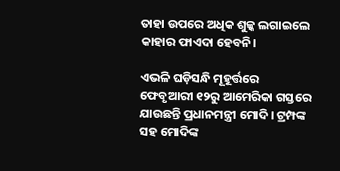ତାହା ଉପରେ ଅଧିକ ଶୁଳ୍କ ଲଗାଇଲେ କାହାର ଫାଏଦା ହେବନି।

ଏଭଳି ଘଡ଼ିସନ୍ଧି ମୂହୂର୍ତ୍ତରେ ଫେବୃଆରୀ ୧୨ରୁ ଆମେରିକା ଗସ୍ତରେ ଯାଉଛନ୍ତି ପ୍ରଧାନମନ୍ତ୍ରୀ ମୋଦି। ଟ୍ରମ୍ପଙ୍କ ସହ ମୋଦିଙ୍କ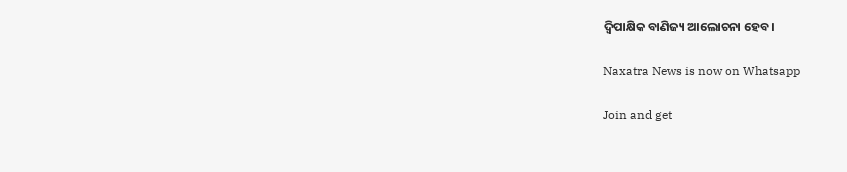ଦ୍ୱିପାକ୍ଷିକ ବାଣିଜ୍ୟ ଆଲୋଚନା ହେବ।

Naxatra News is now on Whatsapp

Join and get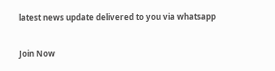latest news update delivered to you via whatsapp

Join Now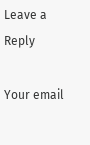Leave a Reply

Your email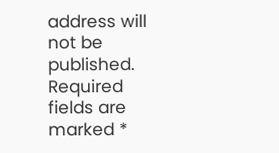address will not be published. Required fields are marked *